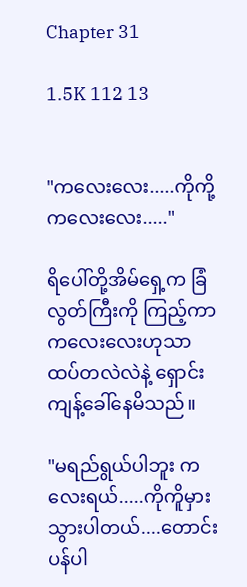Chapter 31

1.5K 112 13


"ကလေးလေး.....ကိုကို့ကလေးလေး....."

ရိပေါ်တို့အိမ်ရှေ့က ခြံလွတ်ကြီးကို ကြည့်ကာ ကလေးလေးဟုသာ ထပ်တလဲလဲနဲ့ ရှောင်းကျန့်ခေါ်နေမိသည်။

"မရည်ရွယ်ပါဘူး ကလေးရယ်.....ကိုကိူမှားသွားပါတယ်....တောင်းပန်ပါ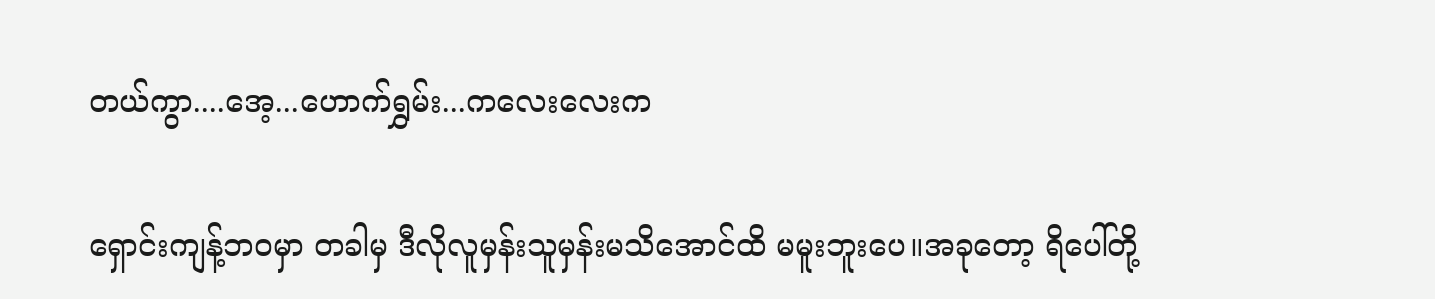တယ်ကွာ....အေ့...ဟောက်ရွှမ်း...ကလေးလေးက

ရှောင်းကျန့်ဘဝမှာ တခါမှ ဒီလိုလူမှန်းသူမှန်းမသိအောင်ထိ မမူးဘူးပေ။အခုတော့ ရိပေါ်တို့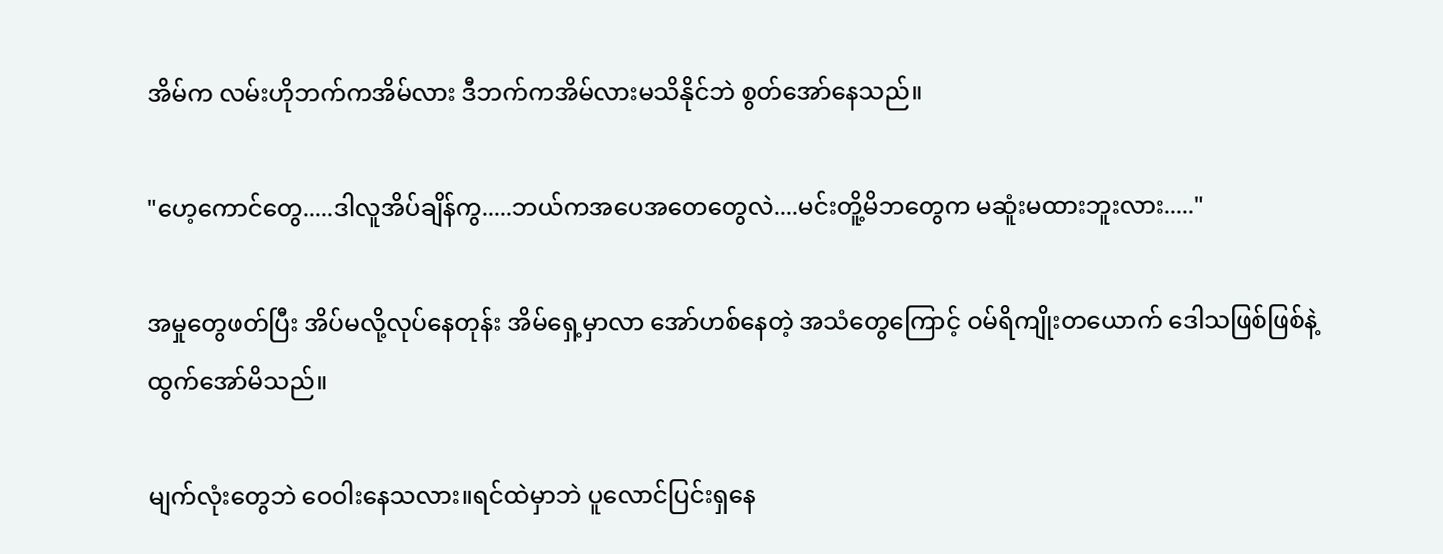အိမ်က လမ်းဟိုဘက်ကအိမ်လား ဒီဘက်ကအိမ်လားမသိနိုင်ဘဲ စွတ်အော်နေသည်။

"ဟေ့ကောင်တွေ.....ဒါလူအိပ်ချိန်ကွ.....ဘယ်ကအပေအတေတွေလဲ....မင်းတိူ့မိဘတွေက မဆူံးမထားဘူးလား....."

အမှုတွေဖတ်ပြီး အိပ်မလို့လုပ်နေတုန်း အိမ်ရှေ့မှာလာ အော်ဟစ်နေတဲ့ အသံတွေကြောင့် ဝမ်ရိကျိုးတယောက် ဒေါသဖြစ်ဖြစ်နဲ့ ထွက်အော်မိသည်။

မျက်လုံးတွေဘဲ ဝေဝါးနေသလား။ရင်ထဲမှာဘဲ ပူလောင်ပြင်းရှနေ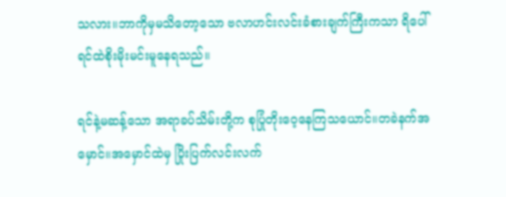သလား။ဘာကိုမှမသိတော့သော ဗလာဟင်းလင်းခံစားချက်ကြီးကသာ ရိပေါ်ရင်ထဲစိုးမိုးမင်းမူနေရသည်။

ရင်နဲ့မဆန့်သော အရာခပ်သိမ်းတို့က စုပြုံတိုးဝေ့နေကြသယောင်။တခဲနက်အမှောင်။အမှောင်ထဲမှ ပြိုးပြက်လင်းလက်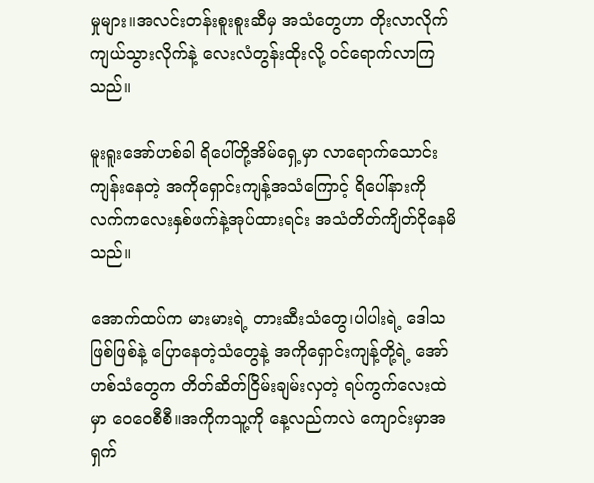မှုများ။အလင်းတန်းစူးစူးဆီမှ အသံတွေဟာ တိုးလာလိုက် ကျယ်သွားလိုက်နဲ့ လေးလံတွန်းထိုးလို့ ဝင်ရောက်လာကြသည်။

မူးရူးအော်ဟစ်ခါ ရိပေါ်တို့အိမ်ရှေ့မှာ လာရောက်သောင်းကျန်းနေတဲ့ အကိုရှောင်းကျန့်အသံကြောင့် ရိပေါ်နားကိုလက်ကလေးနှစ်ဖက်နဲ့အုပ်ထားရင်း အသံတိတ်ကျိတ်ငိုနေမိသည်။

အောက်ထပ်က မားမားရဲ့ တားဆီးသံတွေ၊ပါပါးရဲ့ ဒေါသဖြစ်ဖြစ်နဲ့‌ ပြောနေတဲ့သံတွေနဲ့ ‌အကိုရှောင်းကျန့်တို့ရဲ့ အော်ဟစ်သံတွေက တိတ်ဆိတ်ငြိမ်းချမ်းလှတဲ့ ရပ်ကွက်လေးထဲမှာ ဝေဝေစီစီ။အကိုကသူ့ကို နေ့လည်ကလဲ ကျောင်းမှာအရှက်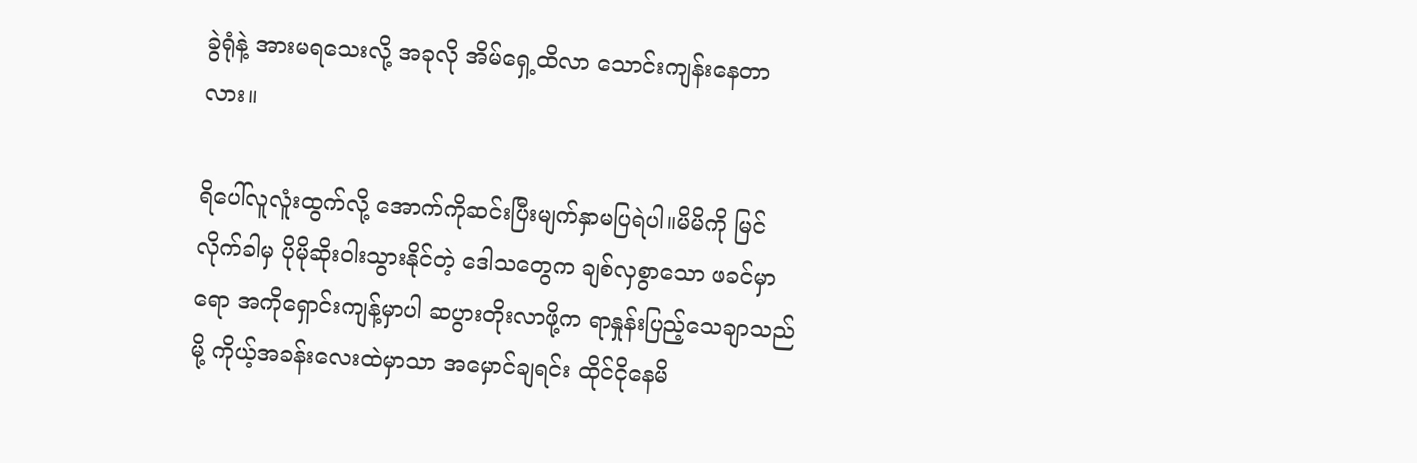ခွဲရုံနဲ့ အားမ‌ရသေးလို့ အခုလို အိမ်ရှေ့ထိလာ သောင်းကျန်းနေတာလား။

ရိပေါ်လူလူံးထွက်လို့ အောက်ကိုဆင်းပြီးမျက်နှာမပြရဲပါ။မိမိကို မြင်လိုက်ခါမှ ပိုမိုဆိုးဝါးသွားနိုင်တဲ့ ဒေါသတွေက ချစ်လှစွာသော ဖခင်မှာရော အကိုရှောင်းကျန့်မှာပါ ဆပွားတိုးလာဖို့က ရာနှုန်းပြည့်သေချာသည်မို့ ကိုယ့်အခန်းလေးထဲမှာသာ အမှောင်ချရင်း ထိုင်ငိုနေမိ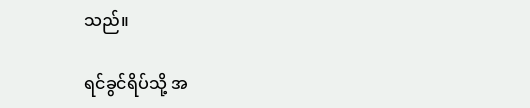သည်။

ရင်ခွင်ရိပ်သို့ အ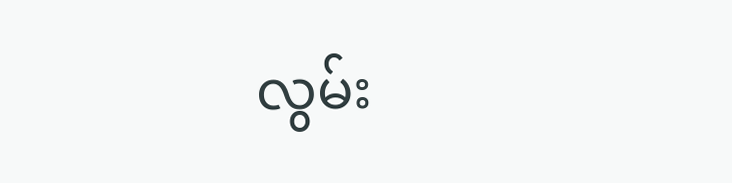လွမ်း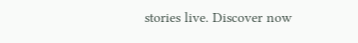stories live. Discover now